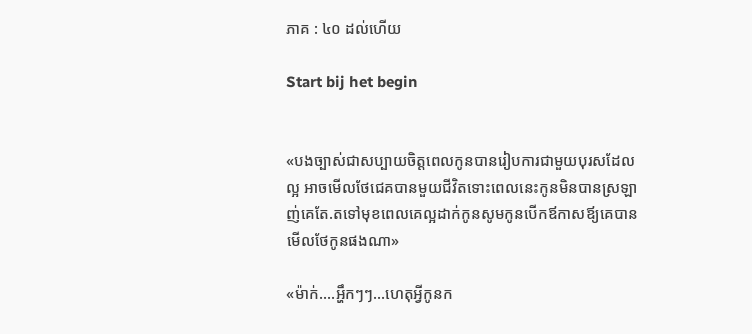ភាគ : ៤០ ដល់ហើយ

Start bij het begin


«បងច្បាស់ជាសប្បាយចិត្តពេលកូនបានរៀបការជាមួយបុរសដែលល្អ អាចមើលថែជេគបានមួយជីវិតទោះពេលនេះកូនមិនបានស្រឡាញ់គេតែ.តទៅមុខពេលគេល្អដាក់កូនសូមកូនបើកឪកាសឪ្យគេបានមើលថែកូនផងណា»

«ម៉ាក់....អ្ហឹកៗៗ...ហេតុអ្វីកូនក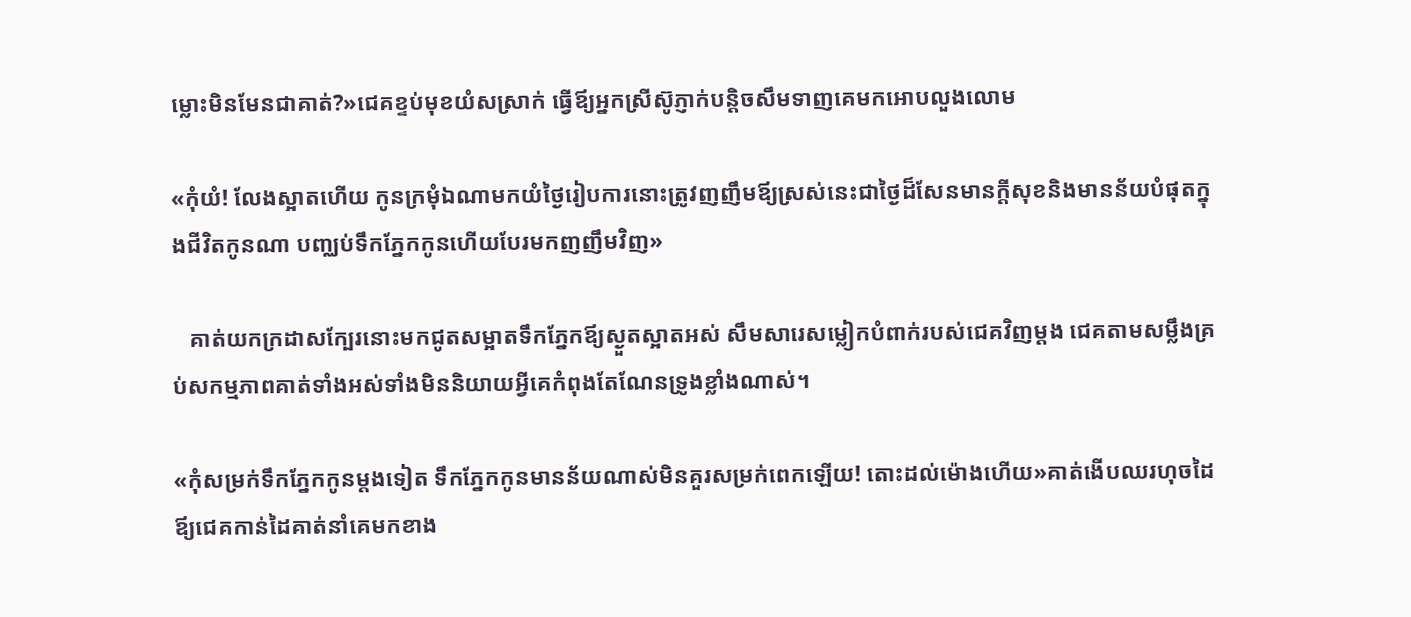ម្លោះមិនមែនជាគាត់?»ជេគខ្ទប់មុខយំសស្រាក់ ធ្វើឪ្យអ្នកស្រីស៊ូភ្ញាក់បន្ដិចសឹមទាញគេមកអោបលួងលោម

«កុំយំ! លែងស្អាតហើយ កូនក្រមុំឯណាមកយំថ្ងៃរៀបការនោះត្រូវញញឹមឪ្យស្រស់នេះជាថ្ងៃដ៏សែនមានក្ដីសុខនិងមានន័យបំផុតក្នុងជីវិតកូនណា បញ្ឈប់ទឹកភ្នែកកូនហើយបែរមកញញឹមវិញ»

   គាត់យកក្រដាសក្បែរនោះមកជូតសម្អាតទឹកភ្នែកឪ្យស្ងួតស្អាតអស់ សឹមសារេសម្លៀកបំពាក់របស់ជេគវិញម្ដង ជេគតាមសម្លឹងគ្រប់សកម្មភាពគាត់ទាំងអស់ទាំងមិននិយាយអ្វីគេកំពុងតែណែនទ្រូងខ្លាំងណាស់។

«កុំសម្រក់ទឹកភ្នែកកូនម្ដងទៀត ទឹកភ្នែកកូនមានន័យណាស់មិនគួរសម្រក់ពេកឡើយ! តោះដល់ម៉ោងហើយ»គាត់ងើបឈរហុចដៃឪ្យជេគកាន់ដៃគាត់នាំគេមកខាង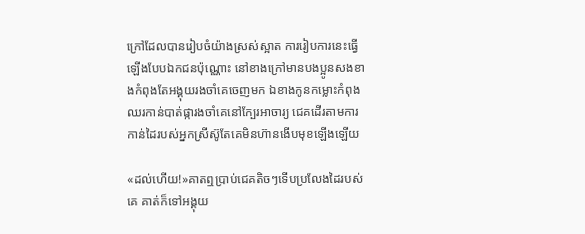ក្រៅដែលបានរៀបចំយ៉ាងស្រស់ស្អាត ការរៀបការនេះធ្វើឡើងបែបឯកជនប៉ុណ្ណោះ នៅខាងក្រៅមានបងប្អូនសងខាងកំពុងតែអង្គុយរងចាំគេចេញមក ឯខាងកូនកម្លោះកំពុងឈរកាន់បាត់ផ្ការងចាំគេនៅក្បែរអាចារ្យ ជេគដើរតាមការកាន់ដៃរបស់អ្នកស្រីស៊ូតែគេមិនហ៊ានងើបមុខឡើងឡើយ

«ដល់ហើយ!»គាតឮប្រាប់ជេគតិចៗទើបប្រលែងដៃរបស់គេ គាត់ក៏ទៅអង្គុយ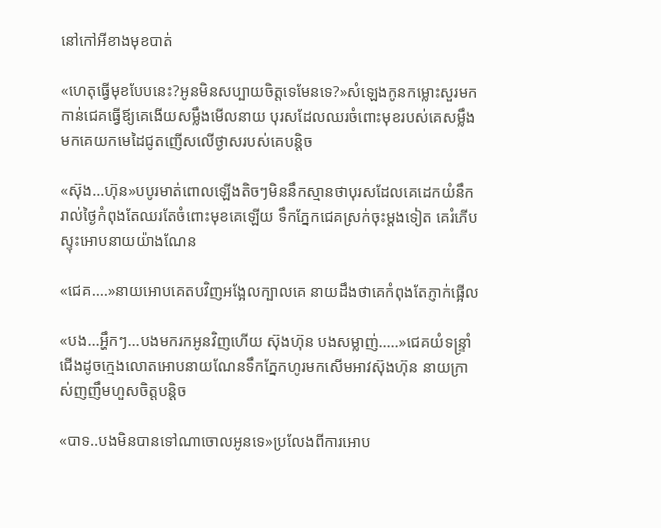នៅកៅអីខាងមុខបាត់

«ហេតុធ្វើមុខបែបនេះ?អូនមិនសប្បាយចិត្តទេមែនទេ?»សំឡេងកូនកម្លោះសួរមកកាន់ជេគធ្វើឪ្យគេងើយសម្លឹងមើលនាយ បុរសដែលឈរចំពោះមុខរបស់គេសម្លឹងមកគេយកមេដៃជូតញើសលើថ្ងាសរបស់គេបន្ដិច

«ស៊ុង...ហ៊ុន»បបូរមាត់ពោលឡើងតិចៗមិននឹកស្មានថាបុរសដែលគេដេកយំនឹករាល់ថ្ងៃកំពុងតែឈរតែចំពោះមុខគេឡើយ ទឹកភ្នែកជេគស្រក់ចុះម្ដងទៀត គេរំភើបស្ទុះអោបនាយយ៉ាងណែន

«ជេគ....»នាយអោបគេតបវិញអង្អែលក្បាលគេ នាយដឹងថាគេកំពុងតែភ្ញាក់ផ្អើល

«បង...អ្ហឹកៗ...បងមករកអូនវិញហើយ ស៊ុងហ៊ុន បងសម្លាញ់.....»ជេគយំទន្រ្ទាំជើងដូចក្មេងលោតអោបនាយណែនទឹកភ្នែកហូរមកសើមអាវស៊ុងហ៊ុន នាយក្រាស់ញញឹមហួសចិត្តបន្ដិច

«បាទ..បងមិនបានទៅណាចោលអូនទេ»ប្រលែងពីការអោប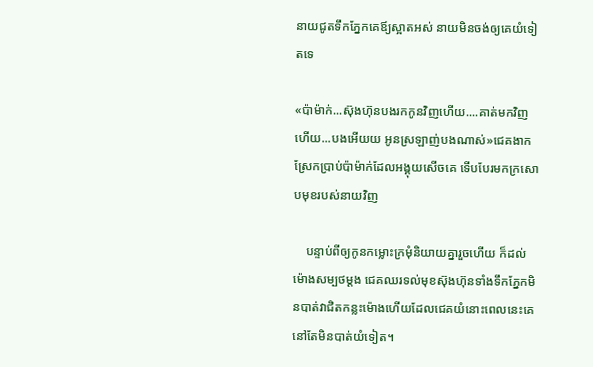នាយជូតទឹកភ្នែកគេឪ្យស្អាតអស់ នាយមិនចង់ឲ្យគេយំទៀតទេ

«ប៉ាម៉ាក់...ស៊ុងហ៊ុនបងរកកូនវិញហើយ....គាត់មកវិញហើយ...បងអើយយ អូនស្រឡាញ់បងណាស់»ជេគងាកស្រែកប្រាប់ប៉ាម៉ាក់ដែលអង្គុយសើចគេ ទើបបែរមកក្រសោបមុខរបស់នាយវិញ

    បន្ទាប់ពីឲ្យកូនកម្លោះក្រមុំនិយាយគ្នារួចហើយ ក៏ដល់ម៉ោងសម្បថម្ដង ជេគឈរទល់មុខស៊ុងហ៊ុនទាំងទឹកភ្នែកមិនបាត់វាជិតកន្លះម៉ោងហើយដែលជេគយំនោះពេលនេះគេនៅតែមិនបាត់យំទៀត។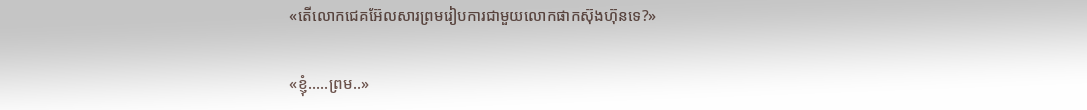«តើលោកជេគអ៊ែលសារព្រមរៀបការជាមួយលោកផាកស៊ុងហ៊ុនទេ?»

«ខ្ញុំ.....ព្រម..»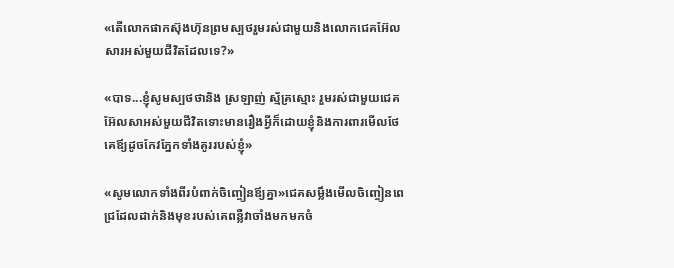«តើលោកផាកស៊ុងហ៊ុនព្រមស្បថរួមរស់ជាមួយនិងលោកជេគអ៊ែលសារអស់មួយជីវិតដែលទេ?»

«បាទ...ខ្ញុំសូមស្បថថានិង ស្រឡាញ់ ស្ម័គ្រស្មោះ រួមរស់ជាមួយជេគអ៊ែលសាអស់មួយជីវិតទោះមានរឿងអ្វីក៏ដោយខ្ញុំនិងការពារមើលថែគេឪ្យដូចកែវភ្នែកទាំងគូររបស់ខ្ញុំ»

«សូមលោកទាំងពីរបំពាក់ចិញ្ចៀនឪ្យគ្នា»ជេគសម្លឹងមើលចិញ្ចៀនពេជ្រដែលដាក់និងមុខរបស់គេពន្លឺវាចាំងមកមកចំ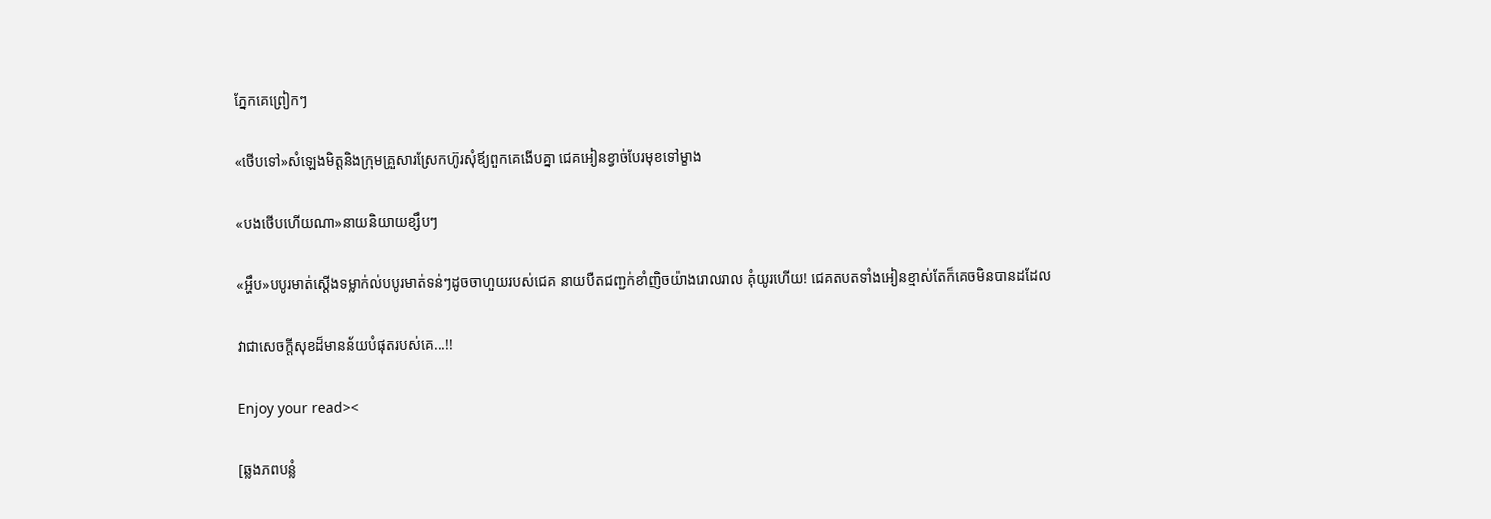ភ្នែកគេព្រៀកៗ

«ថើបទៅ»សំឡេងមិត្តនិងក្រុមគ្រួសារស្រែកហ៊ូរសុំឪ្យពួកគេងើបគ្នា ជេគអៀនខ្វាច់បែរមុខទៅម្ខាង

«បងថើបហើយណា»នាយនិយាយខ្សឹបៗ

«អ្ហឹប»បបូរមាត់ស្ដើងទម្លាក់ល់បបូរមាត់ទន់ៗដូចចាហួយរបស់ជេគ នាយបឺតជញ្ជក់ខាំញិចយ៉ាងរោលរាល គុំយូរហើយ! ជេគតបតទាំងអៀនខ្មាស់តែក៏គេចមិនបានដដែល

វាជាសេចក្តីសុខដ៏មានន័យបំផុតរបស់គេ...!!

Enjoy your read><

[ឆ្លងភពបន្លំ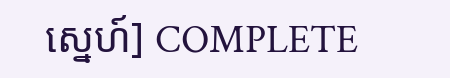ស្នេហ៍] COMPLETE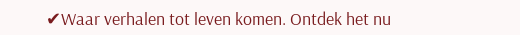✔Waar verhalen tot leven komen. Ontdek het nu